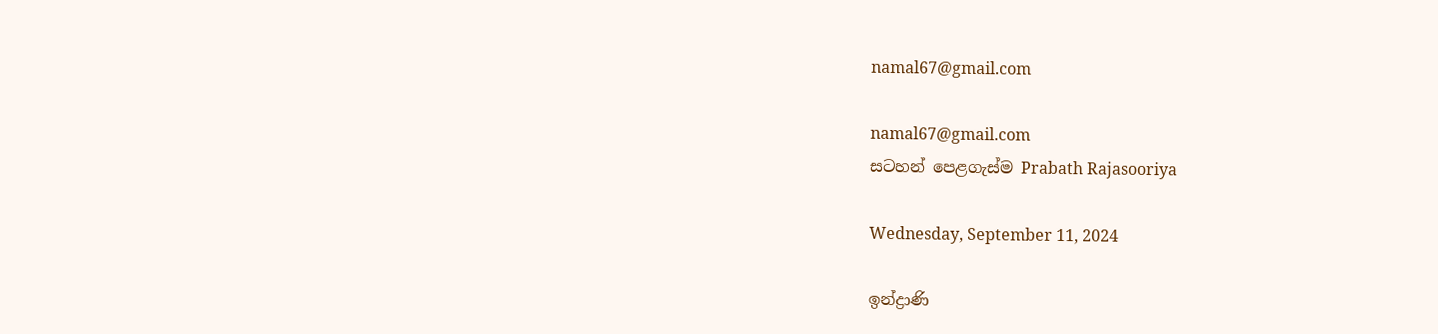namal67@gmail.com

namal67@gmail.com
සටහන් පෙළගැස්ම‍ Prabath Rajasooriya

Wednesday, September 11, 2024

ඉන්ද්‍රාණි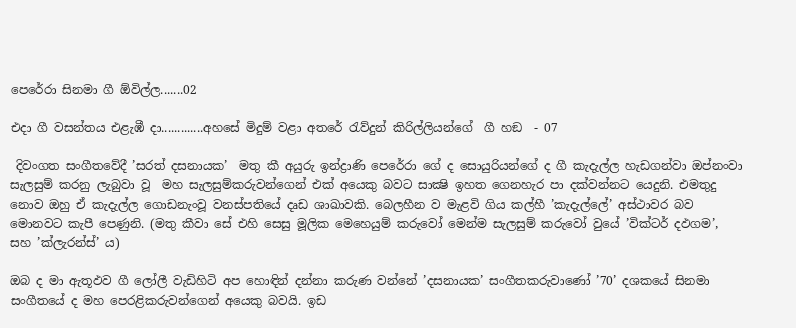පෙරේරා සිනමා ගී ඕවිල්ල.......02

එදා ගී වසන්තය එළැඹී දා.............අහසේ මිදුම් වළා අතරේ රැව්දුන් කිරිල්ලියන්ගේ  ගී හඞ  - 07

 දිවංගත සංගීතවේදී ’සරත් දසනායක’  මතු කී අයුරු ඉන්ද්‍රාණි පෙරේරා ගේ ද සොයුරියන්ගේ ද ගී කැදැල්ල හැඩගන්වා ඔප්නංවා සැලසුම් කරනු ලැබුවා වූ  මහ සැලසුම්කරුවන්ගෙන් එක් අයෙකු බවට සාක්‍ෂි ඉහත ගෙනහැර පා දක්වන්නට යෙදුනි. එමතුදු නොව ඔහු ඒ කැදැල්ල ගොඩනැංවූ වනස්පතියේ දෘඩ ශාඛාවකි. බෙලහීන ව මැළවි ගිය කල්හී ’කැදැල්ලේ’ අස්ථාවර බව මොනවට කැපී පෙණුනි. (මතු කීවා සේ එහි සෙසු මූලික මෙහෙයුම් කරුවෝ මෙන්ම සැලසුම් කරුවෝ වුයේ ’වික්ටර් දඵගම’, සහ ’ක්ලැරන්ස්’ ය)

ඔබ ද මා ඇතූඵව ගී ලෝලී වැඩිහිටි අප හොඳින් දන්නා කරුණ වන්නේ ’දසනායක’ සංගීතකරුවාණෝ ’70’ දශකයේ සිනමා සංගීතයේ ද මහ පෙරළිකරුවන්ගෙන් අයෙකු බවයි. ඉඩ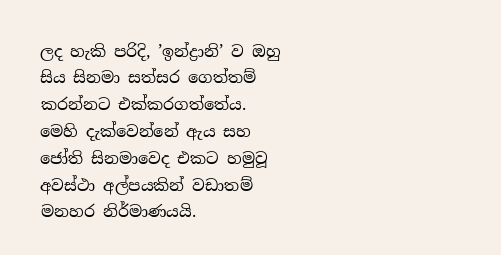ලද හැකි පරිදි, ’ඉන්ද්‍රානි’ ව ඔහු සිය සිනමා සත්සර ගෙත්තම් කරන්නට එක්කරගත්තේය. මෙහි දැක්වෙන්නේ ඇය සහ ජෝති සිනමාවෙද එකට හමුවූ අවස්ථා අල්පයකින් වඩාතම් මනහර නිර්මාණයයි.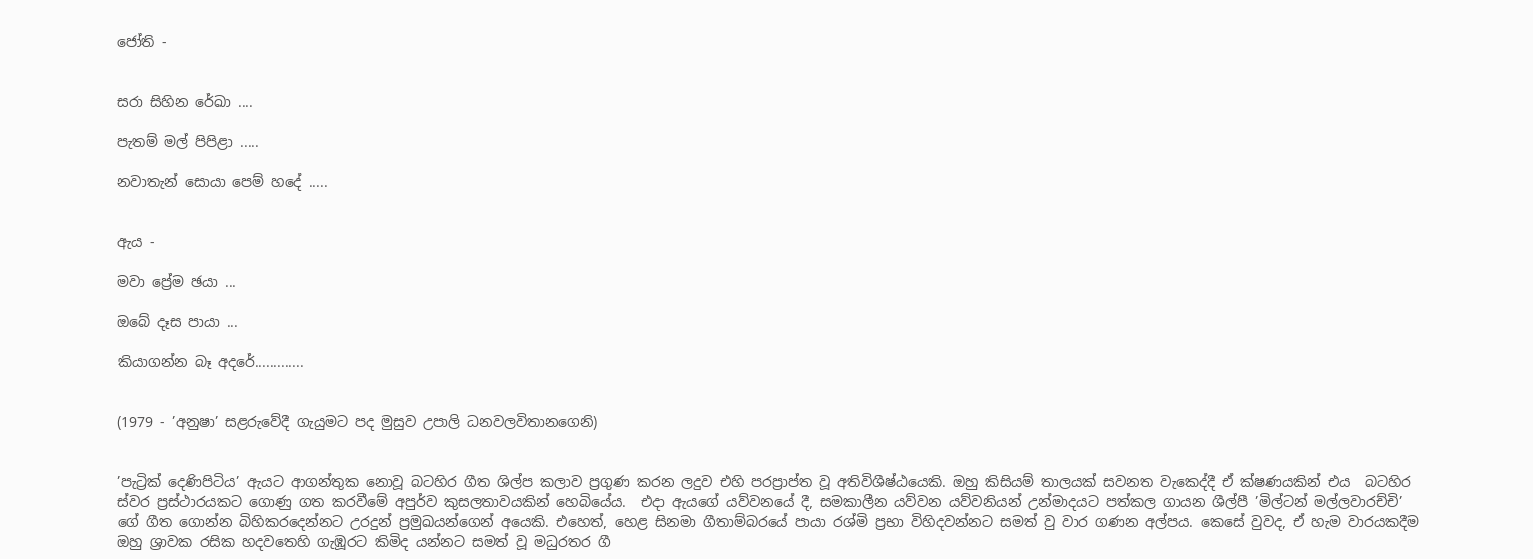ජෝති -


සරා සිහින රේඛා ....

පැතම් මල් පිපිළා .....

නවාතැන් සොයා පෙම් හදේ .....


ඇය -

මවා ප්‍රේම ඡයා ...

ඔබේ දෑස පායා ...

කියාගන්න බෑ අදරේ.............


(1979 - ’අනුෂා’ සළරුවේදී ගැයුමට පද මුසුව උපාලි ධනවලවිතානගෙනි)


’පැට්‍රික් දෙණිපිටිය’ ඇයට ආගන්තුක නොවූ බටහිර ගීත ශිල්ප කලාව ප්‍රගුණ කරන ලදුව එහි පරප්‍රාප්ත වූ අතිවිශීෂ්ඨයෙකි. ඔහු කිසියම් තාලයක් සවනත වැකෙද්දී ඒ ක්ෂණයකින් එය  බටහිර ස්වර ප්‍රස්ථාරයකට ගොණු ගත කරවීමේ අපුර්ව කුසලතාවයකින් හෙබියේය.  එදා ඇයගේ යව්වනයේ දී, සමකාලීන යව්වන යව්වනියන් උන්මාදයට පත්කල ගායන ශීල්පී ’මිල්ටන් මල්ලවාරච්චි’ ගේ ගීත ගොන්න බිහිකරදෙන්නට උරදුන් ප්‍රමුඛයන්ගෙන් අයෙකි. එහෙත්, හෙළ සිනමා ගීතාම්බරයේ පායා රශ්මි ප්‍රභා විහිදවන්නට සමත් වු වාර ගණන අල්පය. කෙසේ වුවද, ඒ හැම වාරයකදීම ඔහු ශ්‍රාවක රසික හදවතෙහි ගැඹූරට කිමිද යන්නට සමත් වූ මධුරතර ගී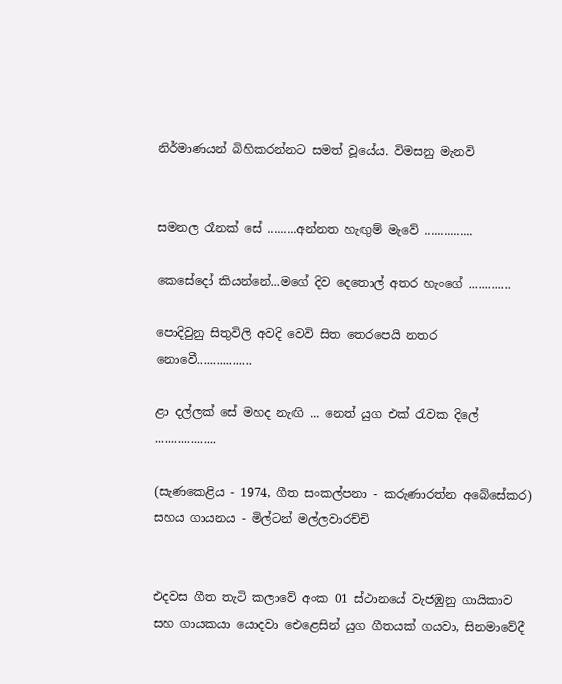නිර්මාණයන් බිහිකරන්නට සමත් වූයේය. විමසනු මැනවි


සමනල රෑනක් සේ .........අන්නත හැඟුම් මැවේ ...............

කෙසේදෝ කියන්නේ...මගේ දිව දෙතොල් අතර හැංගේ .............

පොදිවුනු සිතුවිලි අවදි වෙවි සිත තෙරපෙයි නතර නොවෙී.................

ළා දල්ලක් සේ මහද නැඟි ... නෙත් යුග එක් රැවක දිලේ ...................

(සැණකෙළිය - 1974, ගීත සංකල්පනා - කරුණාරත්න අබේසේකර) සහය ගායනය - මිල්ටන් මල්ලවාරච්චි


එදවස ගීත තැටි කලාවේ අංක 01 ස්ථානයේ වැජඹුනු ගායිකාව සහ ගායකයා යොදවා ඓළෙසින් යුග ගීතයක් ගයවා, සිනමාවේදී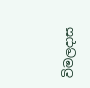විමලදාස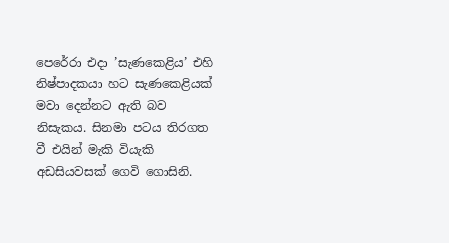පෙරේරා එදා ’සැණකෙළිය’ එහි නිෂ්පාදකයා හට සැණකෙළියක් මවා දෙන්නට ඇති බව නිසැකය. සිනමා පටය තිරගත වී එයින් මැකි වියැකි අඩසියවසක් ගෙවි ගොසිනි.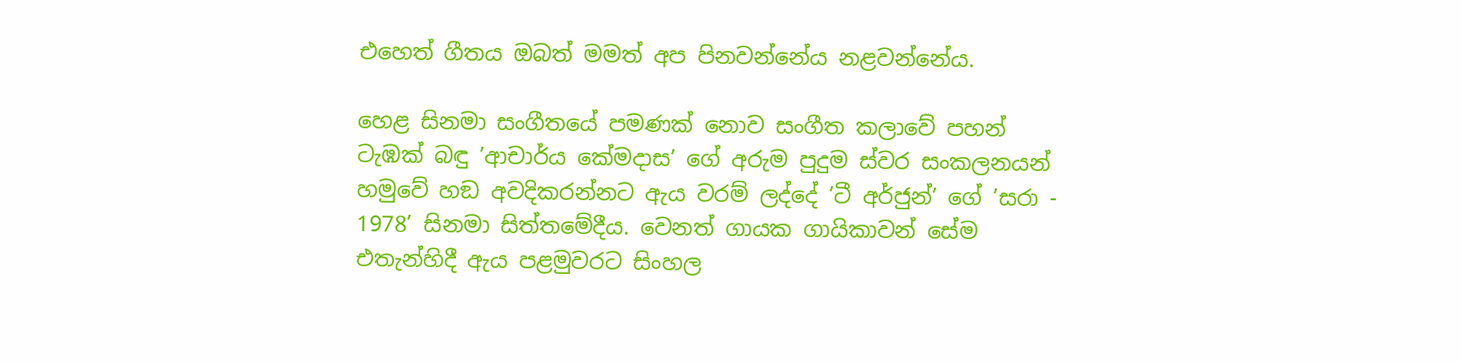එහෙත් ගීතය ඔබත් මමත් අප පිනවන්නේය නළවන්නේය.

හෙළ සිනමා සංගීතයේ පමණක් නොව සංගීත කලාවේ පහන් ටැඹක් බඳු ’ආචාර්ය කේමදාස’ ගේ අරුම පුදුම ස්වර සංකලනයන් හමුවේ හඞ අවදිකරන්නට ඇය වරම් ලද්දේ ’ටී අර්ජුන්’ ගේ ’සරා - 1978’ සිනමා සිත්තමේදීය. වෙනත් ගායක ගායිකාවන් සේම එතැන්හිදී ඇය පළමුවරට සිංහල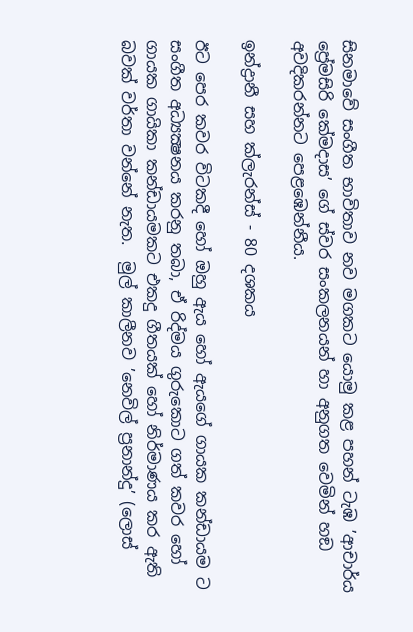සිනමාවේ සංගීත භාවිතාව නව මගකට යොමු කළ පහන් ටැඹ ’ආචාර්ය ප්‍රේමසිරි කේමදාස’ ගේ ස්වර සංකලනයන් හා අනුගත වෙමින් හඞ අවදිකරන්නට පෙළඹෙන්නීය.

ඉන්ද්‍රානී සහ ක්ලැරන්ස් - 80 දශකය

ඊට පෙර කවර විටකදී හෝ ඔහු ඇය හෝ ඇයගේ ගායක කන්ඩායම ට සංගීත අධ්‍යක්‍ෂනය කරනු තබා, ඒ රිද්මය ගුරුකොට ගත් කවර හෝ ගායක ගායිකා කන්ඩායමකට එකදු ගීතයක් හෝ නිර්මාණය කර ඇති බවක් වර්තා වන්නේ නැත.  මුල් කාලීනව ’නෙවිල් ප්‍රනාන්දු’ (ලොස්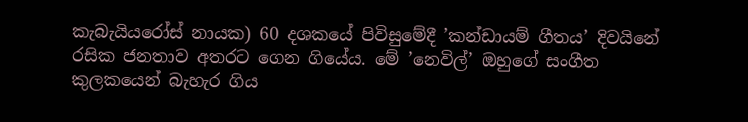කැබැයියරෝස් නායක) 60 දශකයේ පිවිසුමේදී ’කන්ඩායම් ගීතය’ දිවයිනේ රසික ජනතාව අතරට ගෙන ගියේය. මේ ’නෙවිල්’ ඔහුගේ සංගීත කුලකයෙන් බැහැර ගිය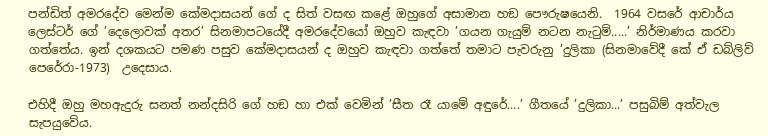පන්ඩිත් අමරදේව මෙන්ම කේමදාසයන් ගේ ද සිත් වසඟ කළේ ඔහුගේ අසාමාන හඞ පෞරුෂයෙනි.  1964 වසරේ ආචාර්ය ලෙස්ටර් ගේ ’දෙලොවක් අතර’ සිනමාපටයේදී අමරදේවයෝ ඔහුව කැඳවා ’ගයන ගැයුම් නටන නැටුම්.....’ නිර්මාණය කරවා ගත්තේය. ඉන් දශකයට පමණ පසුව කේමදාසයන් ද ඔහුව කැඳවා ගත්තේ තමාට පැවරුනු ’දුලිකා (සිනමාවේදී කේ ඒ ඩබ්ලිව් පෙරේරා-1973)  උදෙසාය.

එහිදී ඔහු මහඇදුරු සනත් නන්දසිරි ගේ හඞ හා එක් වෙමින් ’සීත රෑ යාමේ අඳුරේ....’ ගීතයේ ’දුලිකා...’ පසුබිම් අත්වැල සැපයුවේය.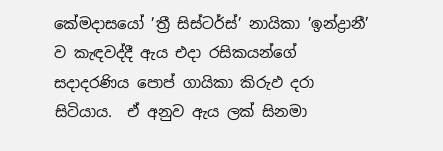කේමදාසයෝ ’ත්‍රී සිස්ටර්ස්’ නායිකා ’ඉන්ද්‍රානී’ ව කැඳවද්දී ඇය එදා රසිකයන්ගේ සදාදරණිය පොප් ගායිකා කිරුඵ දරා සිටියාය.  ඒ අනුව ඇය ලක් සිනමා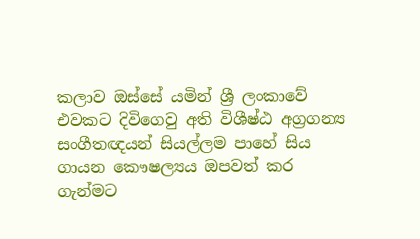කලාව ඔස්සේ යමින් ශ්‍රී ලංකාවේ එවකට දිවිගෙවු අති විශීෂ්ඨ අග්‍රගන්‍ය සංගීතඥයන් සියල්ලම පාහේ සිය ගායන කෞෂල්‍යය ඔපවත් කර ගැන්මට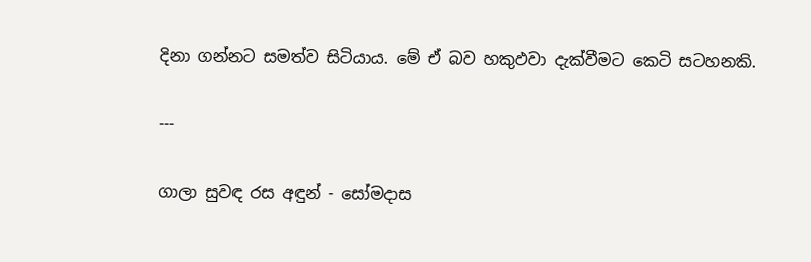දිනා ගන්නට සමත්ව සිටියාය. මේ ඒ බව හකුඵවා දැක්වීමට කෙටි සටහනකි.

---

ගාලා සුවඳ රස අඳුන් - සෝමදාස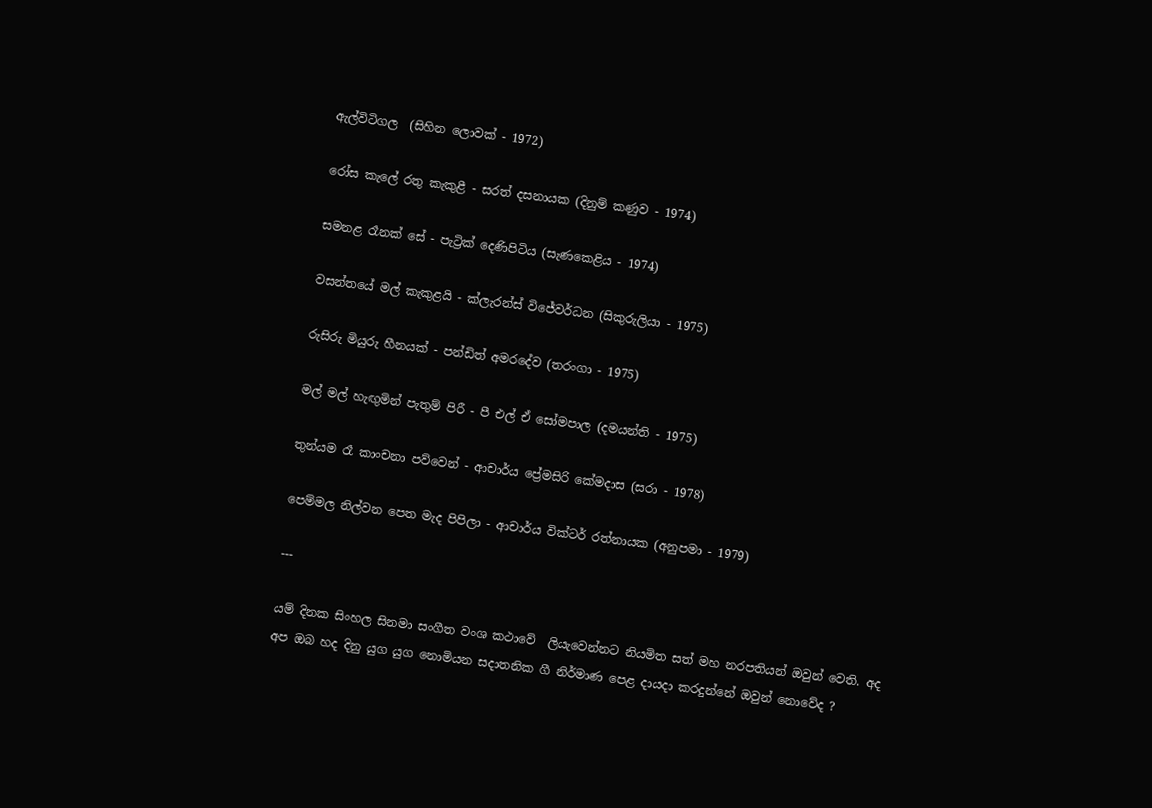ඇල්විටිගල  (සිහින ලොවක් - 1972)

රෝස කැලේ රතු කැකුළී - සරත් දසනායක (දිනුම් කණුව - 1974)

සමනළ රෑනක් සේ - පැට්‍රික් දෙණිපිටිය (සැණකෙළිය - 1974)

වසන්තයේ මල් කැකුළයි - ක්ලැරන්ස් විජේවර්ධන (සිකුරුලියා - 1975)

රුසිරු මියුරු හීනයක් - පන්ඩිත් අමරදේව (තරංගා - 1975)

මල් මල් හැඟුමින් පැතුම් පිරී - පී එල් ඒ සෝමපාල (දමයන්ති - 1975)

තුන්යම රෑ කාංචනා පව්වෙන් - ආචාර්ය ප්‍රේමසිරි කේමදාස (සරා - 1978)

පෙම්මල නිල්වන පෙත මැද පිපිලා - ආචාර්ය වික්ටර් රත්නායක (අනුපමා - 1979)

---

යම් දිනක සිංහල සිනමා සංගීත වංශ කථාවේ  ලියැවෙන්නට නියමිත සත් මහ නරපතියන් ඔවුන් වෙති. අද අප ඔබ හද දිනු යුග යුග නොමියන සදාතනික ගී නිර්මාණ පෙළ දායදා කරදුන්නේ ඔවුන් නොවේද ?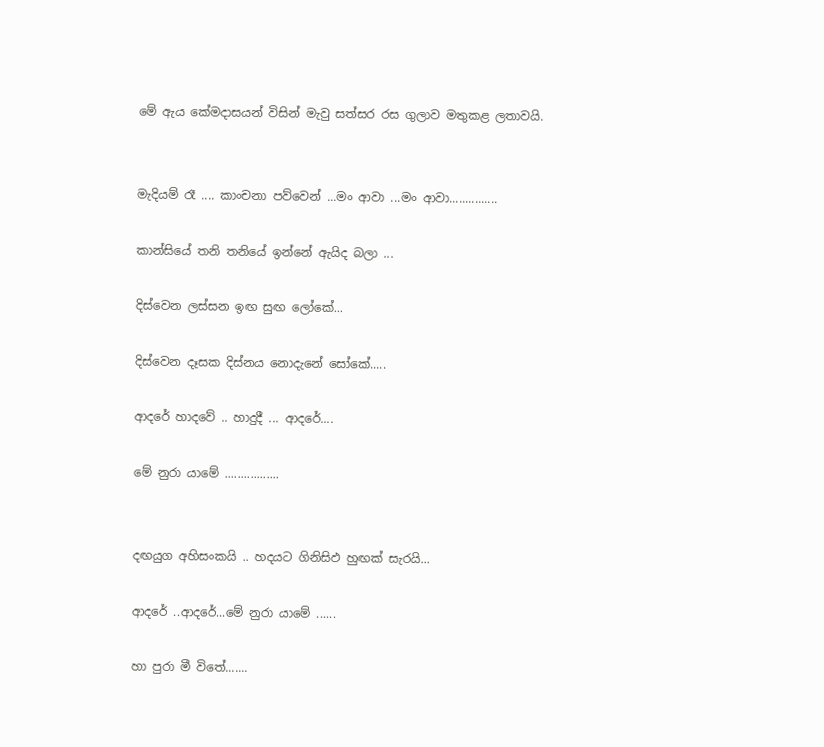මේ ඇය කේමදාසයන් විසින් මැවු සත්සර රස ගුලාව මතුකළ ලතාවයි.


මැදියම් රෑ .... කාංචනා පව්වෙන් ...මං ආවා ...මං ආවා...............

කාන්සියේ තනි තනියේ ඉන්නේ ඇයිද බලා ...

දිස්වෙන ලස්සන ඉඟ සුඟ ලෝකේ...

දිස්වෙන දෑසක දිස්නය නොදැනේ සෝකේ.....

ආදරේ හාදවේ .. හාදුදී ... ආදරේ....

මේ නුරා යාමේ .................


දඟයුග අහිසංකයි .. හදයට ගිනිසිඵ හුඟක් සැරයි...

ආදරේ ..ආදරේ...මේ නුරා යාමේ ......

හා පුරා මී විතේ.......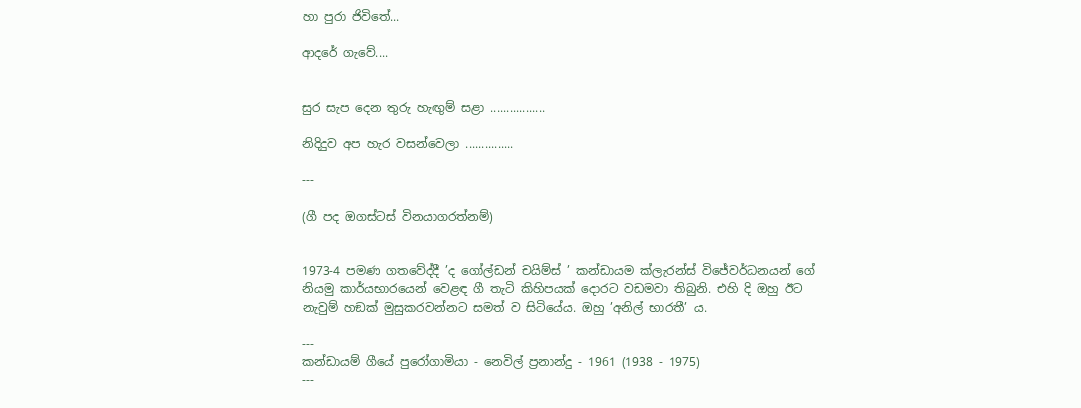හා පුරා ජිවිතේ...

ආදරේ ගැවේ....


සුර සැප දෙන තුරු හැඟුම් සළා .................

නිදිදුව අප හැර වසන්වෙලා ...............

---

(ගී පද ඔගස්ටස් විනයාගරත්නම්)


1973-4 පමණ ගතවේද්දී ’ද ගෝල්ඩන් චයිම්ස් ’ කන්ඩායම ක්ලැරන්ස් විජේවර්ධනයන් ගේ නියමු කාර්යභාරයෙන් වෙළඳ ගී තැටි කිහිපයක් දොරට වඩමවා තිබුනි. එහි දි ඔහු ඊට නැවුම් හඞක් මුසුකරවන්නට සමත් ව සිටියේය. ඔහු ’අනිල් භාරතී’ ය.

---
කන්ඩායම් ගීයේ පුරෝගාමියා - නෙවිල් ප්‍රනාන්දු - 1961 (1938 - 1975)
---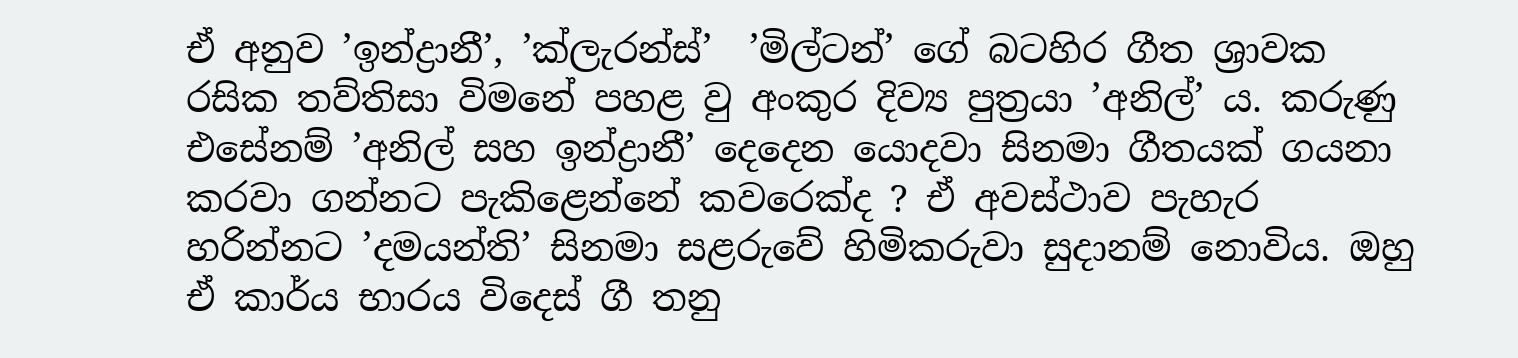ඒ අනුව ’ඉන්ද්‍රානී’, ’ක්ලැරන්ස්’  ’මිල්ටන්’ ගේ බටහිර ගීත ශ්‍රාවක රසික තව්තිසා විමනේ පහළ වු අංකුර දිව්‍ය පුත්‍රයා ’අනිල්’ ය. කරුණු එසේනම් ’අනිල් සහ ඉන්ද්‍රානී’ දෙදෙන යොදවා සිනමා ගීතයක් ගයනා කරවා ගන්නට පැකිළෙන්නේ කවරෙක්ද ? ඒ අවස්ථාව පැහැර හරින්නට ’දමයන්ති’ සිනමා සළරුවේ හිමිකරුවා සුදානම් නොවිය. ඔහු ඒ කාර්ය භාරය විදෙස් ගී තනු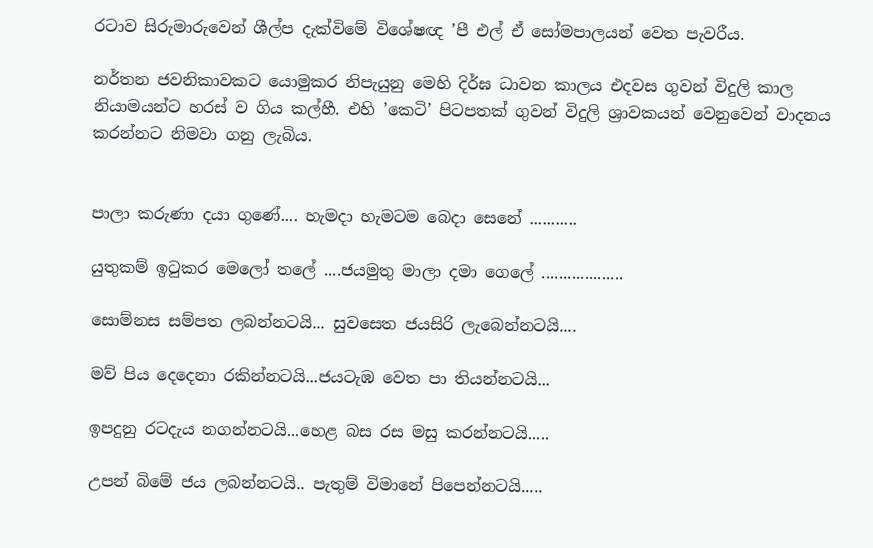රටාව සිරුමාරුවෙන් ශීල්ප දැක්විමේ විශේෂඥ ’පී එල් ඒ සෝමපාලයන් වෙත පැවරීය.

නර්තන ජවනිකාවකට යොමුකර නිපැයුනු මෙහි දිර්ඝ ධාවන කාලය එදවස ගුවන් විදුලි කාල නියාමයන්ට හරස් ව ගිය කල්හී. එහි ’කෙටි’ පිටපතක් ගුවන් විදුලි ශ්‍රාවකයන් වෙනුවෙන් වාදනය කරන්නට නිමවා ගනු ලැබිය.


පාලා කරුණා දයා ගුණේ.... හැමදා හැමටම බෙදා සෙනේ ...........

යුතුකම් ඉටුකර මෙලෝ තලේ ....ජයමුතු මාලා දමා ගෙලේ ...................

සොම්නස සම්පත ලබන්නටයි... සුවසෙත ජයසිරි ලැබෙන්නටයි....

මව් පිය දෙදෙනා රකින්නටයි...ජයටැඹ වෙත පා තියන්නටයි...

ඉපදුනු රටදැය නගන්නටයි...හෙළ බස රස මසු කරන්නටයි.....

උපන් බිමේ ජය ලබන්නටයි.. පැතුම් විමානේ පිපෙන්නටයි.....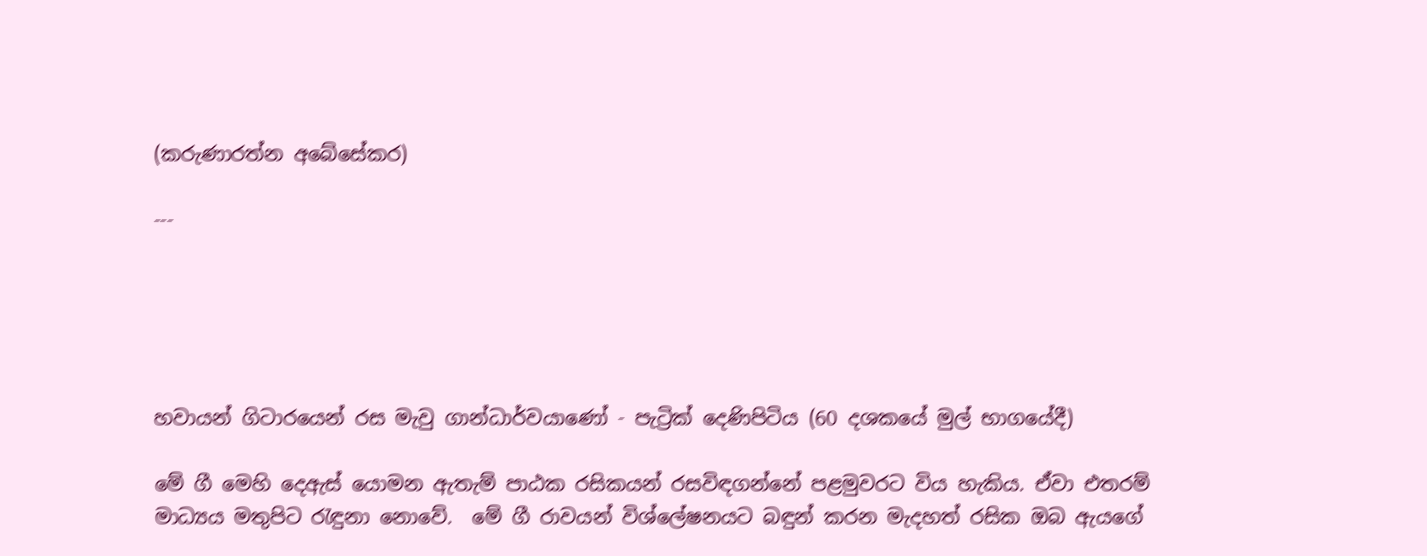(කරුණාරත්න අබේසේකර)

---





හවායන් ගිටාරයෙන් රස මැවු ගාන්ධාර්වයාණෝ - පැට්‍රික් දෙණිපිටිය (60 දශකයේ මුල් භාගයේදී)

මේ ගී මෙහි දෙඇස් යොමන ඇතැම් පාඨක රසිකයන් රසවිඳගන්නේ පළමුවරට විය හැකිය. ඒවා එතරම් මාධ්‍යය මතුපිට රැඳුනා නොවේ.  මේ ගී රාවයන් විශ්ලේෂනයට බඳුන් කරන මැදහත් රසික ඔබ ඇයගේ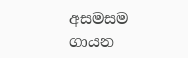අසමසම ගායන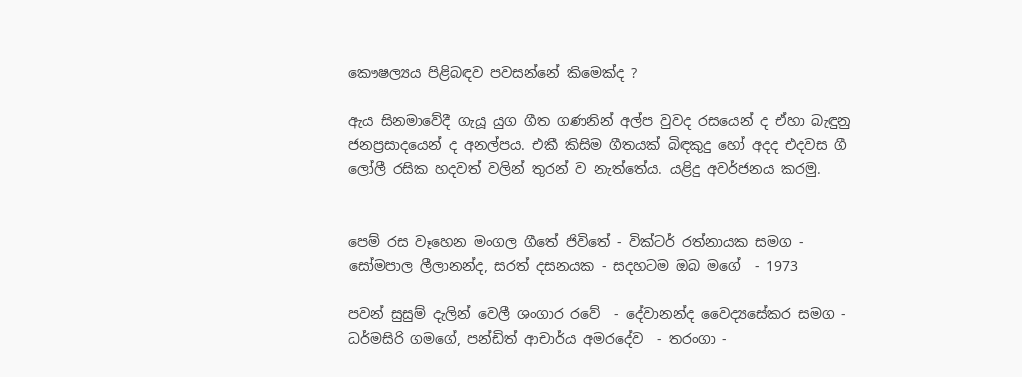කෞෂල්‍යය පිළිබඳව පවසන්නේ කිමෙක්ද ?

ඇය සිනමාවේදී ගැයූ යුග ගීත ගණනින් අල්ප වුවද රසයෙන් ද ඒහා බැඳුනු ජනප්‍රසාදයෙන් ද අනල්පය. එකී කිසිම ගීතයක් බිඳකුදු හෝ අදද එදවස ගී ලෝලී රසික හදවත් වලින් තුරන් ව නැත්තේය. යළිදු අවර්ජනය කරමු.


පෙම් රස වෑහෙන මංගල ගීතේ ජිවිතේ - වික්ටර් රත්නායක සමග - සෝමපාල ලීලානන්ද, සරත් දසනයක - සදහටම ඔබ මගේ  - 1973

පවන් සුසුම් දැලින් වෙලී ශංගාර රවේ  - දේවානන්ද වෛද්‍යසේකර සමග - ධර්මසිරි ගමගේ, පන්ඩිත් ආචාර්ය අමරදේව  - තරංගා -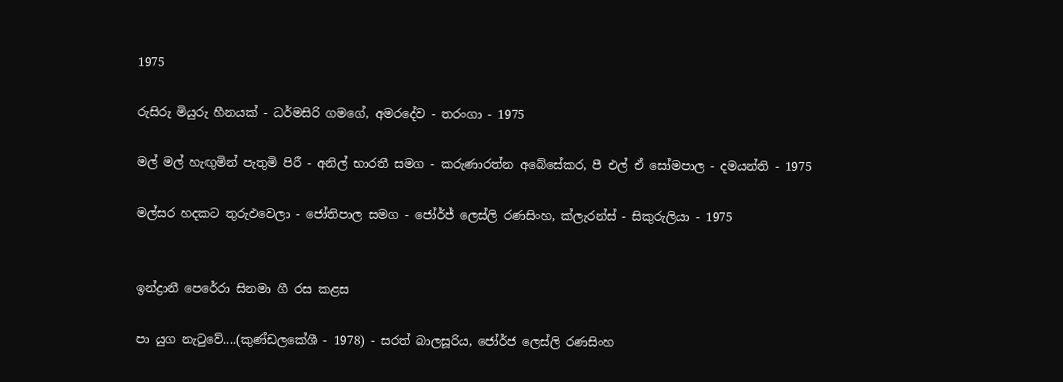1975

රුසිරු මියුරු හීනයක් - ධර්මසිරි ගමගේ, අමරදේව - තරංගා - 1975

මල් මල් හැඟුමින් පැතුමි පිරී - අනිල් භාරතී සමග - කරුණාරත්න අබේසේකර, පී එල් ඒ සෝමපාල - දමයන්ති - 1975

මල්සර හදකට තුරුඵවෙලා - ජෝතිපාල සමග - ජෝර්ජ් ලෙස්ලි රණසිංහ, ක්ලැරන්ස් - සිකුරුලියා - 1975


ඉන්ද්‍රානී පෙරේරා සිනමා ගී රස කළස

පා යුග නැටුවේ....(කුණ්ඩලකේශී - 1978) - සරත් බාලසූරිය, ජෝර්ජ ලෙස්ලි රණසිංහ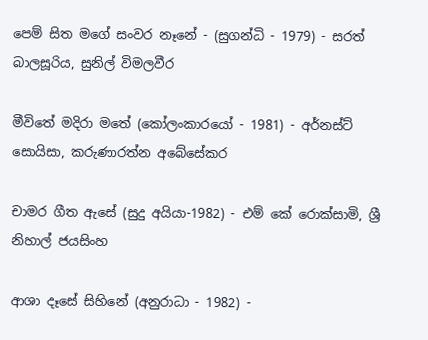පෙම් සිත මගේ සංවර නෑනේ - (සුගන්ධි - 1979) - සරත් බාලසූරිය, සුනිල් විමලවීර

මීවිතේ මදිරා මතේ (කෝලංකාරයෝ - 1981) - අර්නස්ට් සොයිසා, කරුණාරත්න අබේසේකර

චාමර ගීත ඇසේ (සුදු අයියා-1982) - එම් කේ රොක්සාමි, ශ්‍රී නිහාල් ජයසිංහ

ආශා දෑසේ සිහිනේ (අනුරාධා - 1982) -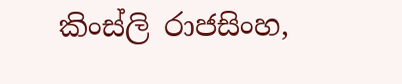කිංස්ලි රාජසිංහ,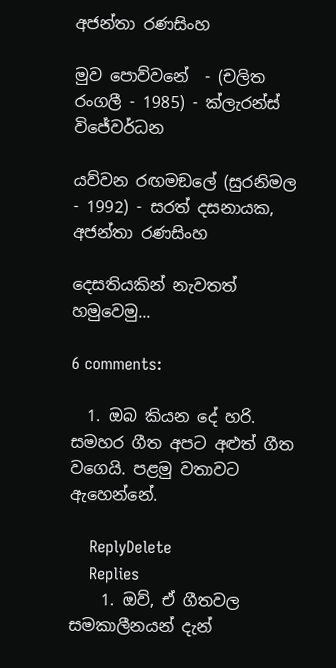අජන්තා රණසිංහ

මුව පොව්වනේ  - (චලිත රංගලී - 1985) - ක්ලැරන්ස් විජේවර්ධන

යව්වන රඟමඞලේ (සුරනිමල - 1992) - සරත් දසනායක, අජන්තා රණසිංහ

දෙසතියකින් නැවතත් හමුවෙමු...

6 comments:

  1. ඔබ කියන දේ හරි. සමහර ගීත අපට අළුත් ගීත වගෙයි. පළමු වතාවට ඇහෙන්නේ.

    ReplyDelete
    Replies
    1. ඔව්, ඒ ගීතවල සමකාලීනයන් දැන්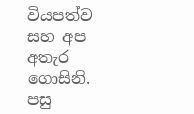වියපත්ව සහ අප අතැර ගොසිනි. පසු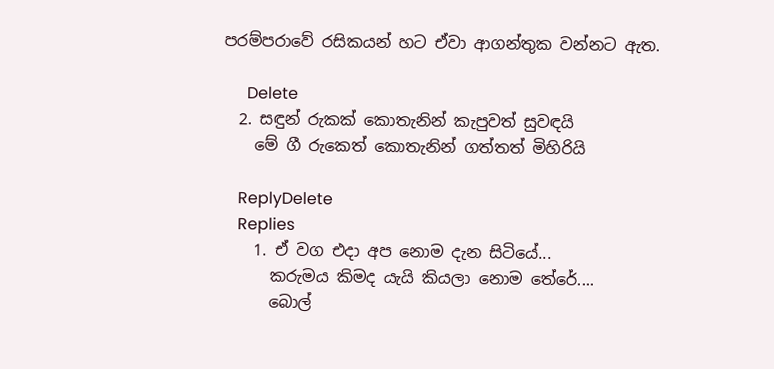පරම්පරාවේ රසිකයන් හට ඒවා ආගන්තුක වන්නට ඇත.

      Delete
  2. සඳුන් රුකක් කොතැනින් කැපුවත් සුවඳයි
    මේ ගී රුකෙත් කොතැනින් ගත්තත් මිහිරියි

    ReplyDelete
    Replies
    1. ඒ වග එදා අප නොම දැන සිටියේ...
      කරුමය කිමද යැයි කියලා නොම තේරේ....
      බොල්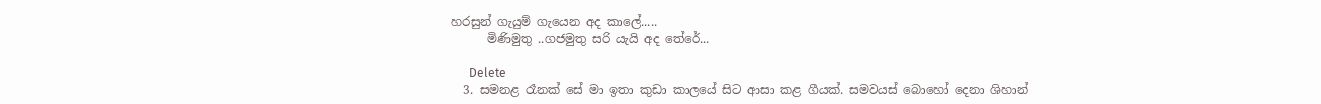හරසුන් ගැයුම් ගැයෙන අද කාලේ.....
      මිණිමුතු ..ගජමුතු සරි යැයි අද තේරේ...

      Delete
  3. සමනළ රෑනක් සේ මා ඉතා කුඩා කාලයේ සිට ආසා කළ ගීයක්. සමවයස් බොහෝ දෙනා ශිහාන්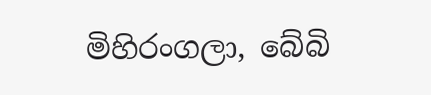මිහිරංගලා, බේබි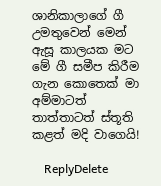ශානිකාලාගේ ගී උමතුවෙන් මෙන් ඇසූ කාලයක මට මේ ගී සමීප කිරීම ගැන කොතෙක් මා අම්මාටත් තාත්තාටත් ස්තූති කළත් මදි වාගෙයි!

    ReplyDelete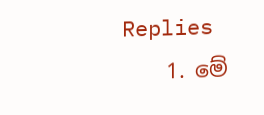Replies
    1. මේ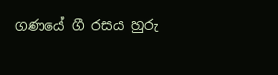ගණයේ ගී රසය හුරු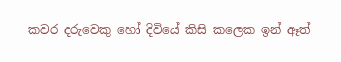කවර දරුවෙකු හෝ දිවියේ කිසි කලෙක ඉන් ඈත්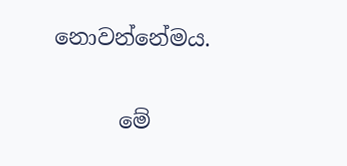නොවන්නේමය.

      මේ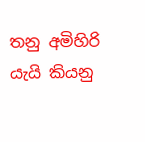තනු අමිහිරි යැයි කියනු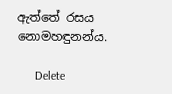ඇත්තේ රසය නොමහඳුනන්ය.

      Delete